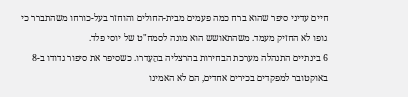חיים עדיני סיפר שהוא ברח כמה פעמים מבית-החולים והוחזר בעל-כורחו משהתברר כי גופו לא החזיק מעמד. משהתאושש הוא מונה לסמח"ט של יוסי פלד.
6 בינתיים התנהלה מערכת הבחירות בהרצליה בהֵעָדרו. כשסיפר את סיפור גדודו ב-8 באוקטובר למפקדים בכירים אחדים, הם לא האמינו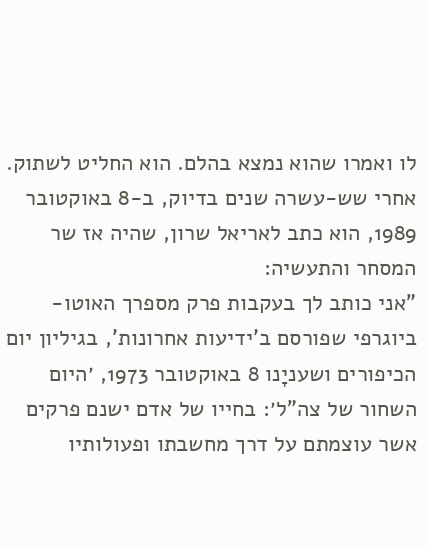לו ואמרו שהוא נמצא בהלם. הוא החליט לשתוק. אחרי שש-עשרה שנים בדיוק, ב-8 באוקטובר 1989, הוא כתב לאריאל שרון, שהיה אז שר המסחר והתעשיה:
"אני כותב לך בעקבות פרק מספרך האוטו-ביוגרפי שפורסם ב'ידיעות אחרונות', בגיליון יום הכיפורים ושעניָנו 8 באוקטובר 1973, ׳היום השחור של צה"ל׳: בחייו של אדם ישנם פרקים אשר עוצמתם על דרך מחשבתו ופעולותיו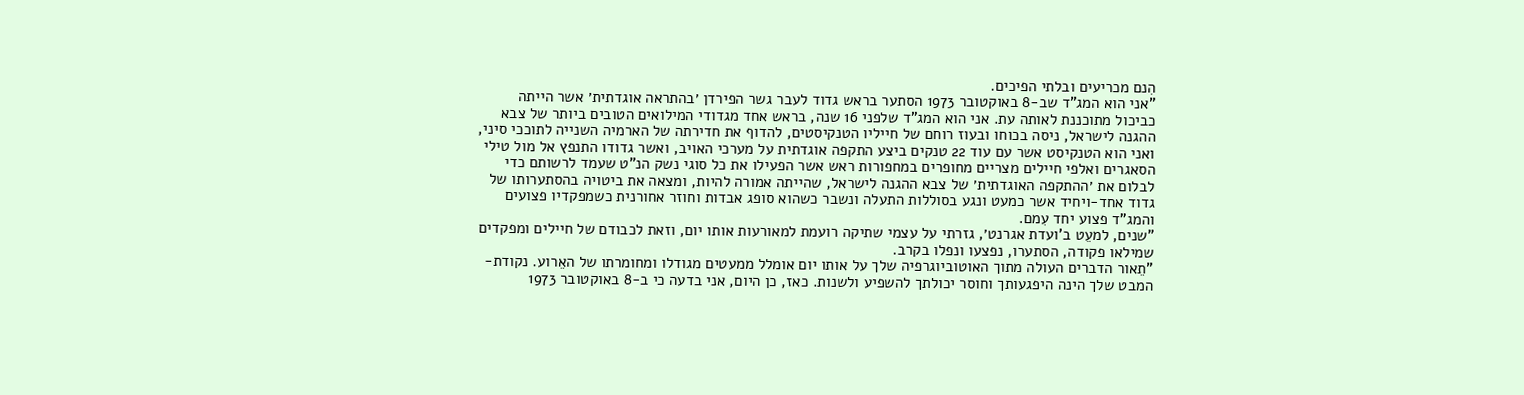הִנם מכריעים ובלתי הפיכים.
"אני הוא המג"ד שב-8 באוקטובר 1973 הסתער בראש גדוד לעבר גשר הפירדן ׳בהתראה אוגדתית׳ אשר הייתה כביכול מתוכננת לאותה עת. אני הוא המג"ד שלפני 16 שנה, בראש אחד מגדודי המילואים הטובים ביותר של צבא ההגנה לישראל, ניסה בכוחו ובעוז רוחם של חייליו הטנקיסטים, להדוף את חדירתה של הארמיה השנייה לתוככי סיני, ואני הוא הטנקיסט אשר עם עוד 22 טנקים ביצע התקפה אוגדתית על מערכי האויב, ואשר גדודו התנפץ אל מול טילי הסאגרים ואלפי חיילים מצריים מחופרים במחפורות ראש אשר הפעילו את כל סוגי נשק הנ"ט שעמד לרשותם כדי לבלום את ׳ההתקפה האוגדתית׳ של צבא ההגנה לישראל, שהייתה אמורה להיות, ומצאה את ביטויה בהסתערותו של גדוד אחד-ויחיד אשר כמעט ונגע בסוללות התעלה ונשבר כשהוא סופג אבדות וחוזר אחורנית כשמפקדיו פצועים והמג"ד פצוע יחד עִמם.
"שנים, למעֵט ב'ועדת אגרנט׳, גזרתי על עצמי שתיקה רועמת למאורעות אותו יום, וזאת לכבודם של חיילים ומפקדים שמילאו פקודה, הסתערו, נפצעו ונפלו בקרב.
"תֵאור הדברים העולה מתוך האוטוביוגרפיה שלך על אותו יום אומלל ממעטים מגודלו ומחומרתו של האֵרוע. נקודת-המבט שלך הינה היפגעותך וחוסר יכולתך להשפיע ולשנות. כאז, כן היום, אני בדעה כי ב-8 באוקטובר 1973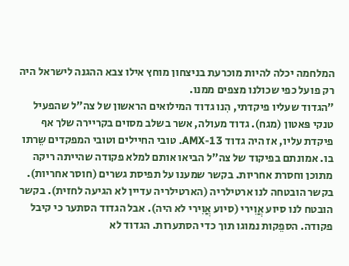המלחמה יכלה להיות מוכרעת בניצחון מוחץ אילו צבא ההגנה לישראל היה רק פועל כפי שכולנו מצפים ממנו.
"הגדוד שעליו פיקדתי, הִנו גדוד המילואים הראשון של צה"ל שהפעיל טנקי פּאטון (מגח). גדוד מעולה, אשר בשלב מסוים בקריירה שלך אף פיקדת עליו, אז היה גדוד 13-AMX. טובי החיילים וטובי המפקדים שֵרתו בו. אמונתם בפיקוד של צה"ל הביאו אותם למלא פקודה שהייתה ריקה מתוכן וחסרת אחריות. בקשר שמענו על תפיסת גשרים (חוסר אחריות). בקשר הובטחה לנו ארטילריה (הארטילריה עדיין לא הגיעה לחזית). בקשר הובטח לנו סיוע אֲוִירי (סיוע אֲוִירי לא היה). אבל הגדוד הסתער כי קיבל פקודה. הספֵקות נמוגו תוך כדי הסתערות. הגדוד לא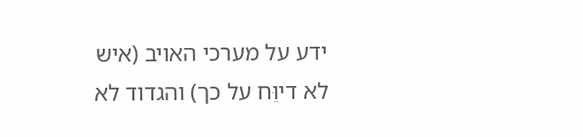ידע על מערכי האויב (איש לא דיוֵּח על כך) והגדוד לא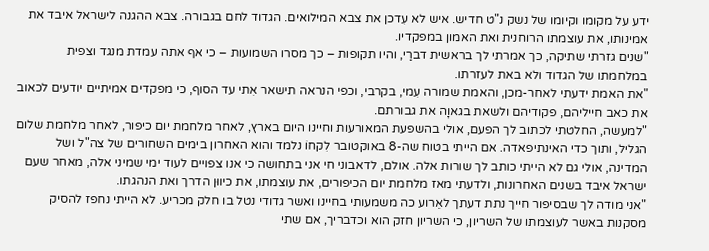ידע על מקומו וקיומו של נשק נ"ט חדיש. איש לא עִדכן את צבא המילואים. הגדוד לחם בגבורה. צבא ההגנה לישראל איבד את אמינותו, את עוצמתו הרוחנית ואת האמון במפקדיו.
"שנים גזרתי שתיקה, כך אמרתי לך בראשית דברַי, והיו תקופות – כך מסרו השמועות – כי אף אתה עמדת מנגד וצפית במלחמתו של הגדוד ולא באת לעזרתו.
"את האמת ידעתי לאחר-מכן, והאמת שמורה עִמי, בקרבי, וכפי הנראה תישאר אִתי עד הסוף, כי מפקדים אמיתיים יודעים לכאוב את כאב חייליהם, פקודיהם ולשאת בגאוָה את גבורתם.
"למעשה, החלטתי לכתוב לך הפעם, אולי בהשפעת המאורעות וחיינו היום בארץ, לאחר מלחמת יום כיפור, לאחר מלחמת שלום הגליל, ותוך כדי האינתיפאדה. אם הייתי בטוח שה-8 באוקטובר לִקחוֹ נלמד והוא האחרון בימים השחורים של צה"ל ושל המדינה, אולי גם לא הייתי כותב לך שורות אלה. אולם, לדאבוני חי אני בתחושה כי אנו צפויים לעוד ימי שמיני אלה, מאחר שעם ישראל איבד בשנים האחרונות, ולדעתי מאז מלחמת יום הכיפורים, את עוצמתו, את כיווּן הדרך ואת הנהגתו.
"אני מודה לך שבסיפור חייך נתת דעתך לאֵרוע כה משמעותי בחיינו ואשר גדודי נטל בו חלק מכריע. לא הייתי נחפז להסיק מסקנות באשר לעוצמתו של השריון, כי השריון חזק הוא וכדבריך, אם שתי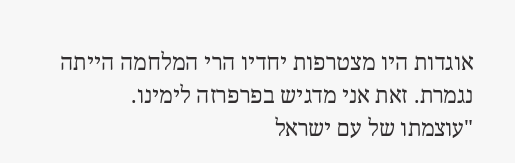אוגדות היו מצטרפות יחדיו הרי המלחמה הייתה נגמרת. זאת אני מדגיש בפרפרזה לימינו.
"עוצמתו של עם ישראל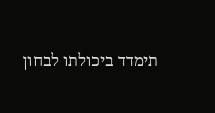תימדד ביכולתו לבחון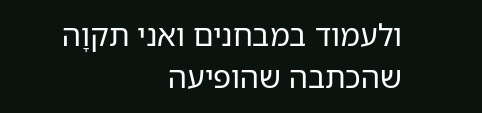ולעמוד במבחנים ואני תקוָה שהכתבה שהופיעה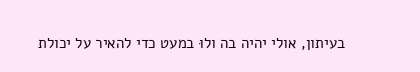בעיתון, אולי יהיה בה ולוּ במעט כדי להאיר על יכולת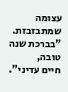עצומה שמתבזבזת.
"בברכת שנה טובה,
חיים עדיני".